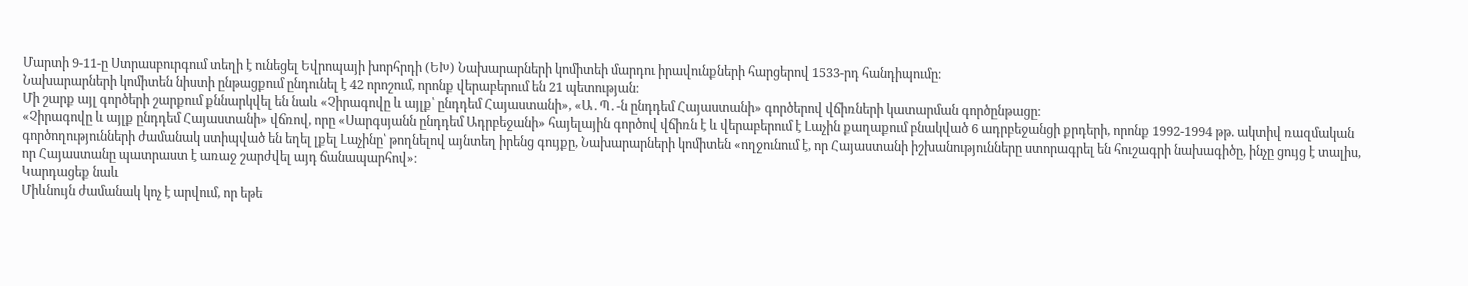Մարտի 9-11-ը Ստրասբուրգում տեղի է ունեցել Եվրոպայի խորհրդի (ԵԽ) Նախարարների կոմիտեի մարդու իրավունքների հարցերով 1533-րդ հանդիպումը։
Նախարարների կոմիտեն նիստի ընթացքում ընդունել է 42 որոշում, որոնք վերաբերում են 21 պետության։
Մի շարք այլ գործերի շարքում քննարկվել են նաև «Չիրագովը և այլք՝ ընդդեմ Հայաստանի», «Ա․Պ․-ն ընդդեմ Հայաստանի» գործերով վճիռների կատարման գործընթացը։
«Չիրագովը և այլք ընդդեմ Հայաստանի» վճռով, որը «Սարգսյանն ընդդեմ Ադրբեջանի» հայելային գործով վճիռն է և վերաբերում է Լաչին քաղաքում բնակված 6 ադրբեջանցի քրդերի, որոնք 1992-1994 թթ. ակտիվ ռազմական գործողությունների ժամանակ ստիպված են եղել լքել Լաչինը՝ թողնելով այնտեղ իրենց գույքը, Նախարարների կոմիտեն «ողջունում է, որ Հայաստանի իշխանությունները ստորագրել են հուշագրի նախագիծը, ինչը ցույց է տալիս, որ Հայաստանը պատրաստ է առաջ շարժվել այդ ճանապարհով»։
Կարդացեք նաև
Միևնույն ժամանակ կոչ է արվում, որ եթե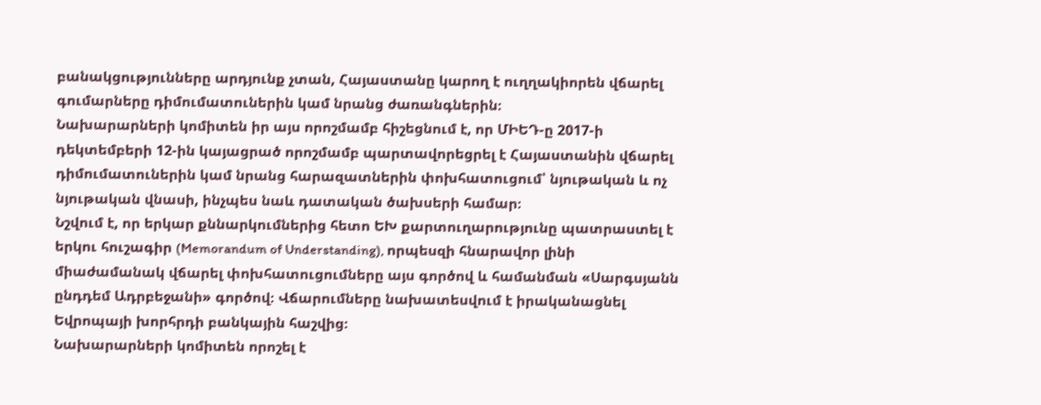բանակցությունները արդյունք չտան, Հայաստանը կարող է ուղղակիորեն վճարել գումարները դիմումատուներին կամ նրանց ժառանգներին։
Նախարարների կոմիտեն իր այս որոշմամբ հիշեցնում է, որ ՄԻԵԴ-ը 2017-ի դեկտեմբերի 12-ին կայացրած որոշմամբ պարտավորեցրել է Հայաստանին վճարել դիմումատուներին կամ նրանց հարազատներին փոխհատուցում՝ նյութական և ոչ նյութական վնասի, ինչպես նաև դատական ծախսերի համար։
Նշվում է, որ երկար քննարկումներից հետո ԵԽ քարտուղարությունը պատրաստել է երկու հուշագիր (Memorandum of Understanding), որպեսզի հնարավոր լինի միաժամանակ վճարել փոխհատուցումները այս գործով և համանման «Սարգսյանն ընդդեմ Ադրբեջանի» գործով։ Վճարումները նախատեսվում է իրականացնել Եվրոպայի խորհրդի բանկային հաշվից։
Նախարարների կոմիտեն որոշել է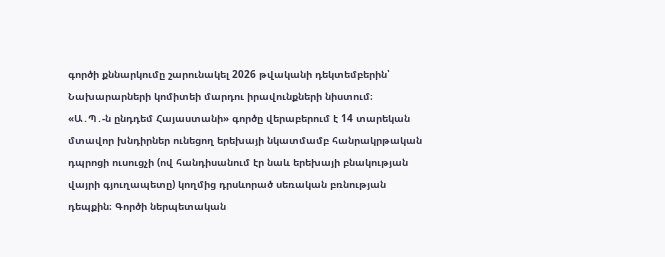գործի քննարկումը շարունակել 2026 թվականի դեկտեմբերին՝ Նախարարների կոմիտեի մարդու իրավունքների նիստում։
«Ա․Պ․-ն ընդդեմ Հայաստանի» գործը վերաբերում է 14 տարեկան մտավոր խնդիրներ ունեցող երեխայի նկատմամբ հանրակրթական դպրոցի ուսուցչի (ով հանդիսանում էր նաև երեխայի բնակության վայրի գյուղապետը) կողմից դրսևորած սեռական բռնության դեպքին։ Գործի ներպետական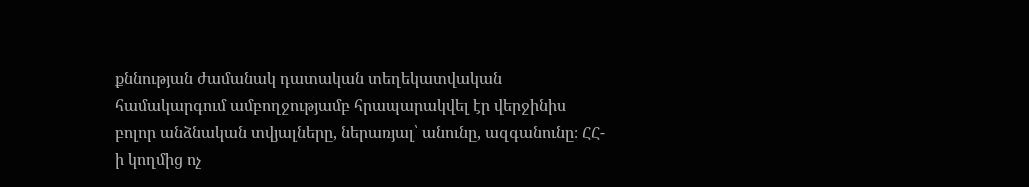քննության ժամանակ դատական տեղեկատվական համակարգում ամբողջությամբ հրապարակվել էր վերջինիս բոլոր անձնական տվյալները, ներառյալ՝ անունը, ազգանունը։ ՀՀ-ի կողմից ոչ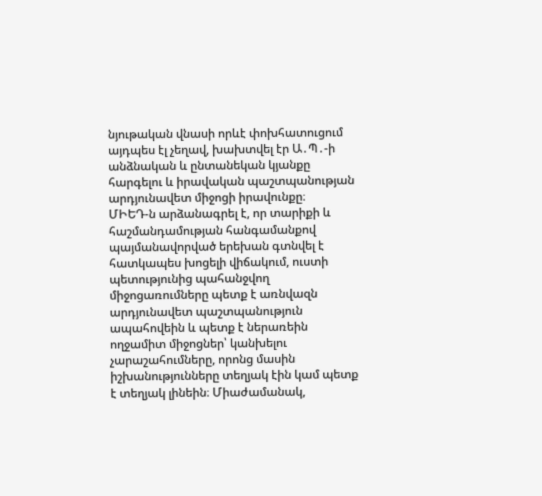նյութական վնասի որևէ փոխհատուցում այդպես էլ չեղավ, խախտվել էր Ա․Պ․-ի անձնական և ընտանեկան կյանքը հարգելու և իրավական պաշտպանության արդյունավետ միջոցի իրավունքը։
ՄԻԵԴ-ն արձանագրել է, որ տարիքի և հաշմանդամության հանգամանքով պայմանավորված երեխան գտնվել է հատկապես խոցելի վիճակում, ուստի պետությունից պահանջվող միջոցառումները պետք է առնվազն արդյունավետ պաշտպանություն ապահովեին և պետք է ներառեին ողջամիտ միջոցներ՝ կանխելու չարաշահումները, որոնց մասին իշխանությունները տեղյակ էին կամ պետք է տեղյակ լինեին։ Միաժամանակ,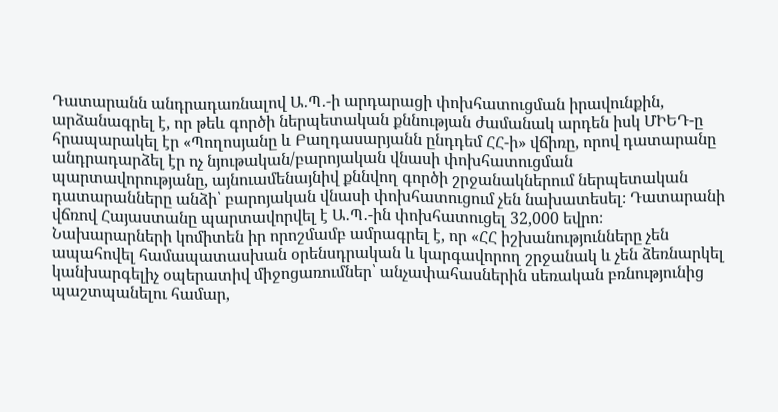Դատարանն անդրադառնալով Ա․Պ․-ի արդարացի փոխհատուցման իրավունքին, արձանագրել է, որ թեև գործի ներպետական քննության ժամանակ արդեն իսկ ՄԻԵԴ-ը հրապարակել էր «Պողոսյանը և Բաղդասարյանն ընդդեմ ՀՀ-ի» վճիռը, որով դատարանը անդրադարձել էր ոչ նյութական/բարոյական վնասի փոխհատուցման պարտավորությանը, այնուամենայնիվ քննվող գործի շրջանակներում ներպետական դատարանները անձի՝ բարոյական վնասի փոխհատուցում չեն նախատեսել։ Դատարանի վճռով Հայաստանը պարտավորվել է Ա․Պ․-ին փոխհատուցել 32,000 եվրո։
Նախարարների կոմիտեն իր որոշմամբ ամրագրել է, որ «ՀՀ իշխանությունները չեն ապահովել համապատասխան օրենսդրական և կարգավորող շրջանակ և չեն ձեռնարկել կանխարգելիչ օպերատիվ միջոցառումներ՝ անչափահասներին սեռական բռնությունից պաշտպանելու համար,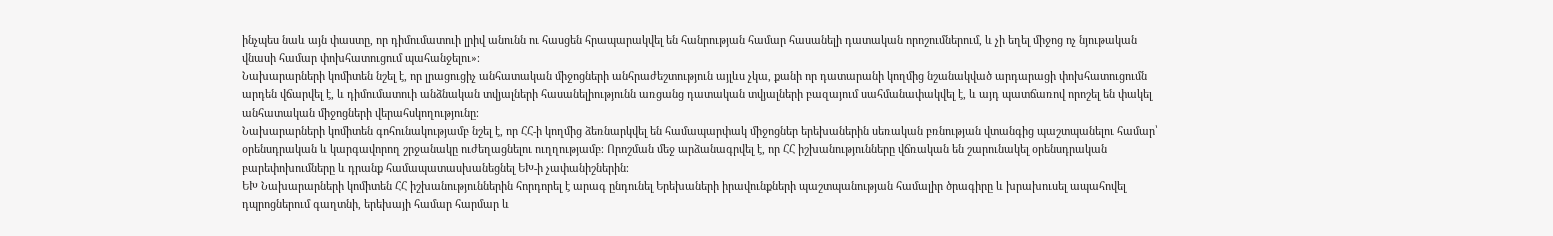ինչպես նաև այն փաստը, որ դիմումատուի լրիվ անունն ու հասցեն հրապարակվել են հանրության համար հասանելի դատական որոշումներում, և չի եղել միջոց ոչ նյութական վնասի համար փոխհատուցում պահանջելու»։
Նախարարների կոմիտեն նշել է, որ լրացուցիչ անհատական միջոցների անհրաժեշտություն այլևս չկա, քանի որ դատարանի կողմից նշանակված արդարացի փոխհատուցումն արդեն վճարվել է, և դիմումատուի անձնական տվյալների հասանելիությունն առցանց դատական տվյալների բազայում սահմանափակվել է, և այդ պատճառով որոշել են փակել անհատական միջոցների վերահսկողությունը։
Նախարարների կոմիտեն գոհունակությամբ նշել է, որ ՀՀ-ի կողմից ձեռնարկվել են համապարփակ միջոցներ երեխաներին սեռական բռնության վտանգից պաշտպանելու համար՝ օրենսդրական և կարգավորող շրջանակը ուժեղացնելու ուղղությամբ։ Որոշման մեջ արձանագրվել է, որ ՀՀ իշխանությունները վճռական են շարունակել օրենսդրական բարեփոխումները և դրանք համապատասխանեցնել ԵԽ-ի չափանիշներին։
ԵԽ Նախարարների կոմիտեն ՀՀ իշխանություններին հորդորել է արագ ընդունել Երեխաների իրավունքների պաշտպանության համալիր ծրագիրը և խրախուսել ապահովել դպրոցներում գաղտնի, երեխայի համար հարմար և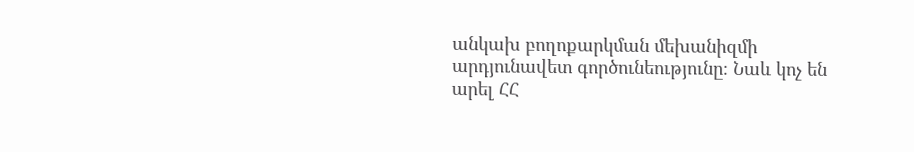անկախ բողոքարկման մեխանիզմի արդյունավետ գործունեությունը։ Նաև կոչ են արել ՀՀ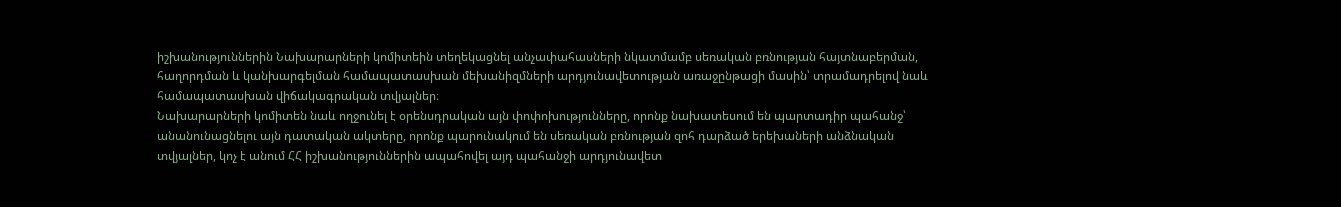իշխանություններին Նախարարների կոմիտեին տեղեկացնել անչափահասների նկատմամբ սեռական բռնության հայտնաբերման, հաղորդման և կանխարգելման համապատասխան մեխանիզմների արդյունավետության առաջընթացի մասին՝ տրամադրելով նաև համապատասխան վիճակագրական տվյալներ։
Նախարարների կոմիտեն նաև ողջունել է օրենսդրական այն փոփոխությունները, որոնք նախատեսում են պարտադիր պահանջ՝ անանունացնելու այն դատական ակտերը, որոնք պարունակում են սեռական բռնության զոհ դարձած երեխաների անձնական տվյալներ, կոչ է անում ՀՀ իշխանություններին ապահովել այդ պահանջի արդյունավետ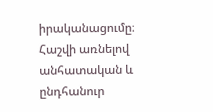իրականացումը։
Հաշվի առնելով անհատական և ընդհանուր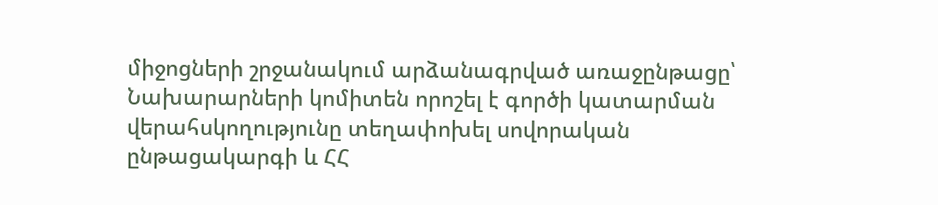միջոցների շրջանակում արձանագրված առաջընթացը՝ Նախարարների կոմիտեն որոշել է գործի կատարման վերահսկողությունը տեղափոխել սովորական ընթացակարգի և ՀՀ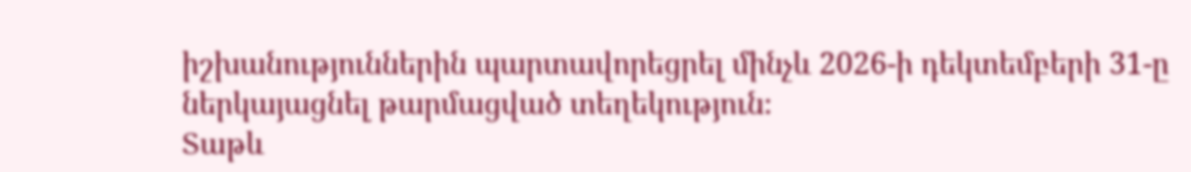իշխանություններին պարտավորեցրել մինչև 2026-ի դեկտեմբերի 31-ը ներկայացնել թարմացված տեղեկություն։
Տաթև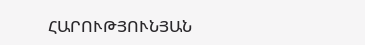ՀԱՐՈՒԹՅՈՒՆՅԱՆ